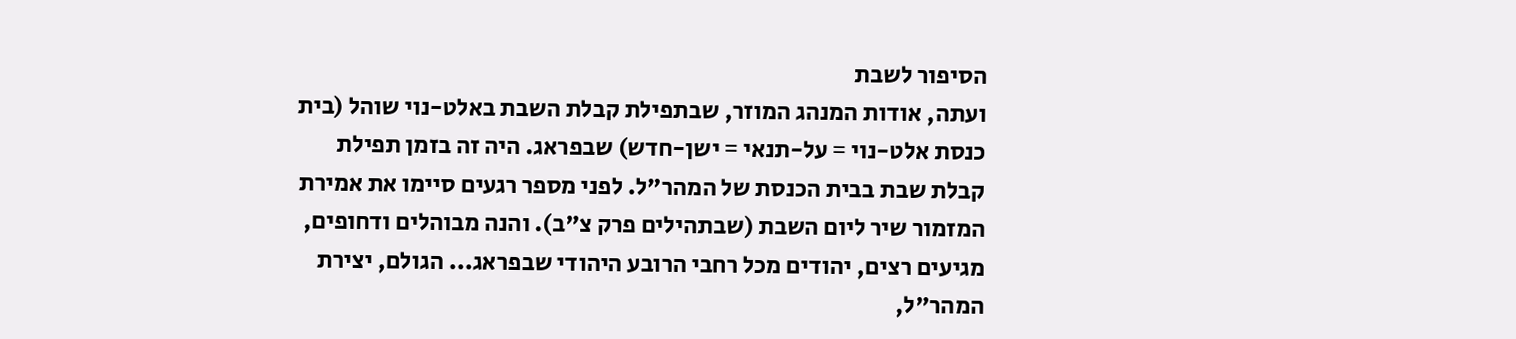הסיפור לשבת
ועתה, אודות המנהג המוזר, שבתפילת קבלת השבת באלט-נוי שוהל (בית כנסת אלט-נוי = על-תנאי = ישן-חדש) שבפראג. היה זה בזמן תפילת קבלת שבת בבית הכנסת של המהר"ל. לפני מספר רגעים סיימו את אמירת המזמור שיר ליום השבת (שבתהילים פרק צ"ב). והנה מבוהלים ודחופים, מגיעים רצים, יהודים מכל רחבי הרובע היהודי שבפראג... הגולם, יצירת המהר"ל,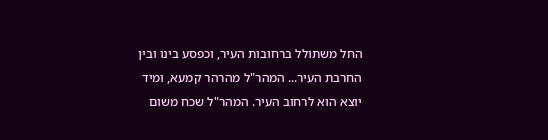החל משתולל ברחובות העיר, וכפסע בינו ובין החרבת העיר... המהר"ל מהרהר קמעא, ומיד יוצא הוא לרחוב העיר. המהר"ל שכח משום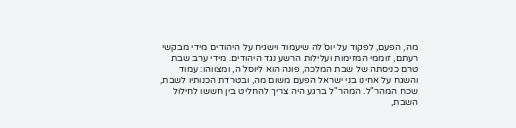מה, הפעם, לפקוד על יוס´לה שיעמוד וישגיח על היהודים מידי מבקשי רעתם, זוממי המזימות ועלילות הרשע נגד היהודים. מידי ערב שבת טרם כניסתה של שבת המלכה, פונה הוא ליוסל´ה, ומצווהו: עמוד והשגח על אחינו בני ישראל הפעם משום מה, ובטרדת הכנותיו לשבת, שכח המהר"ל. המהר"ל ברגע היה צריך להחליט בין חששו לחילול השבת,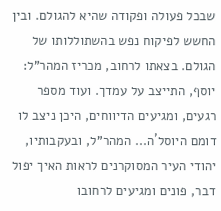שבכל פעולה ופקודה שהיא להגולם. ובין החשש לפיקוח נפש בהשתוללותו של הגולם. בצאתו לרחוב, מכריז המהר"ל: יוסף, התייצב על עמדך. ועוד מספר רגעים, ומגיעים הדיווחים, היכן ניצב לו דומם היוסל´ה... המהר"ל, ובעקבותיו, יהודי העיר המסוקרנים לראות האיך יפול דבר, פונים ומגיעים לרחובו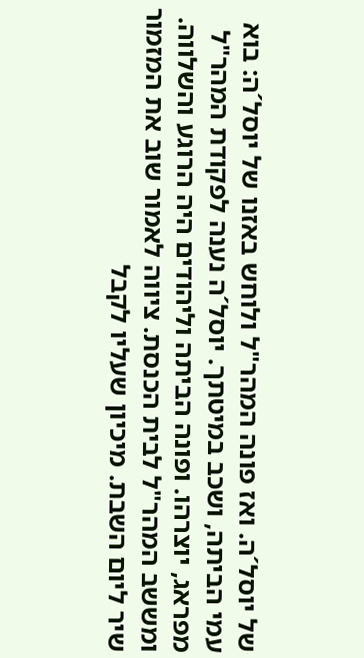של יוסל´ה. ואז פונה המהר"ל ולוחש באזנו של יוסל´ה: בוא עמי הביתה, ושכב במיטתך. יוסל´ה נענה לפקודת המהר"ל מפראג, יוצרהו. ופונה הביתה וליהודים היה הרוגע והשלווה. ומששב המהר"ל לבית הכנסת. ציווה לאמור שוב את המזמור שיר ליום השבת. מיכיון שעליו לקבל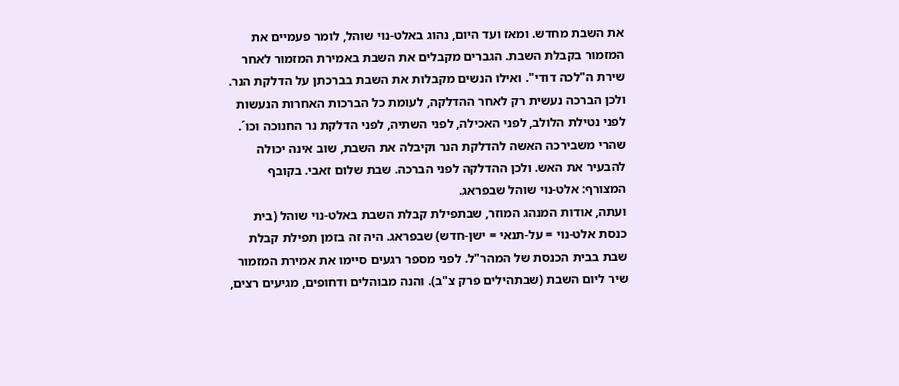את השבת מחדש. ומאז ועד היום, נהוג באלט-נוי שוהל, לומר פעמיים את המזמור בקבלת השבת. הגברים מקבלים את השבת באמירת המזמור לאחר שירת ה"לכה דודי". ואילו הנשים מקבלות את השבת בברכתן על הדלקת הנר. ולכן הברכה נעשית רק לאחר ההדלקה, לעומת כל הברכות האחרות הנעשות לפני נטילת הלולב, לפני האכילה, לפני השתיה, לפני הדלקת נר החנוכה וכו´. שהרי משבירכה האשה להדלקת הנר וקיבלה את השבת, שוב אינה יכולה להבעיר את האש. ולכן ההדלקה לפני הברכה. שבת שלום זאבי. בקובף המצורף: אלט-נוי שוהל שבפראג.
ועתה, אודות המנהג המוזר, שבתפילת קבלת השבת באלט-נוי שוהל (בית כנסת אלט-נוי = על-תנאי = ישן-חדש) שבפראג. היה זה בזמן תפילת קבלת שבת בבית הכנסת של המהר"ל. לפני מספר רגעים סיימו את אמירת המזמור שיר ליום השבת (שבתהילים פרק צ"ב). והנה מבוהלים ודחופים, מגיעים רצים,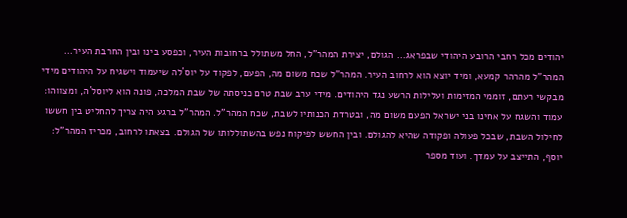יהודים מכל רחבי הרובע היהודי שבפראג... הגולם, יצירת המהר"ל, החל משתולל ברחובות העיר, וכפסע בינו ובין החרבת העיר... המהר"ל מהרהר קמעא, ומיד יוצא הוא לרחוב העיר. המהר"ל שכח משום מה, הפעם, לפקוד על יוס´לה שיעמוד וישגיח על היהודים מידי מבקשי רעתם, זוממי המזימות ועלילות הרשע נגד היהודים. מידי ערב שבת טרם כניסתה של שבת המלכה, פונה הוא ליוסל´ה, ומצווהו: עמוד והשגח על אחינו בני ישראל הפעם משום מה, ובטרדת הכנותיו לשבת, שכח המהר"ל. המהר"ל ברגע היה צריך להחליט בין חששו לחילול השבת, שבכל פעולה ופקודה שהיא להגולם. ובין החשש לפיקוח נפש בהשתוללותו של הגולם. בצאתו לרחוב, מכריז המהר"ל: יוסף, התייצב על עמדך. ועוד מספר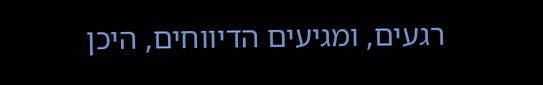רגעים, ומגיעים הדיווחים, היכן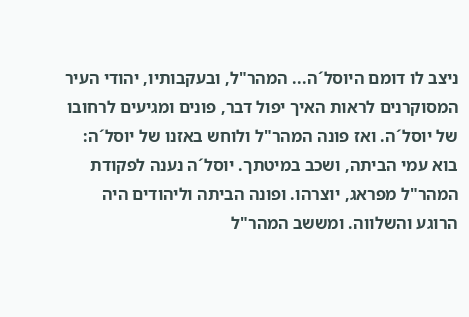ניצב לו דומם היוסל´ה... המהר"ל, ובעקבותיו, יהודי העיר המסוקרנים לראות האיך יפול דבר, פונים ומגיעים לרחובו של יוסל´ה. ואז פונה המהר"ל ולוחש באזנו של יוסל´ה: בוא עמי הביתה, ושכב במיטתך. יוסל´ה נענה לפקודת המהר"ל מפראג, יוצרהו. ופונה הביתה וליהודים היה הרוגע והשלווה. ומששב המהר"ל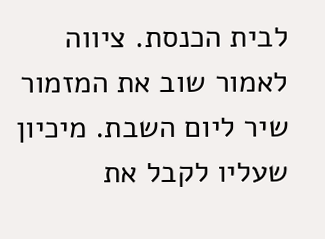לבית הכנסת. ציווה לאמור שוב את המזמור שיר ליום השבת. מיכיון שעליו לקבל את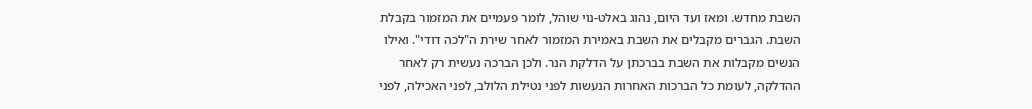השבת מחדש. ומאז ועד היום, נהוג באלט-נוי שוהל, לומר פעמיים את המזמור בקבלת השבת. הגברים מקבלים את השבת באמירת המזמור לאחר שירת ה"לכה דודי". ואילו הנשים מקבלות את השבת בברכתן על הדלקת הנר. ולכן הברכה נעשית רק לאחר ההדלקה, לעומת כל הברכות האחרות הנעשות לפני נטילת הלולב, לפני האכילה, לפני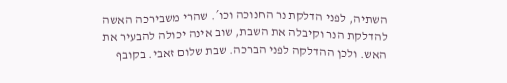השתיה, לפני הדלקת נר החנוכה וכו´. שהרי משבירכה האשה להדלקת הנר וקיבלה את השבת, שוב אינה יכולה להבעיר את האש. ולכן ההדלקה לפני הברכה. שבת שלום זאבי. בקובף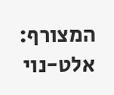המצורף: אלט-נוי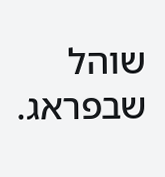שוהל שבפראג.